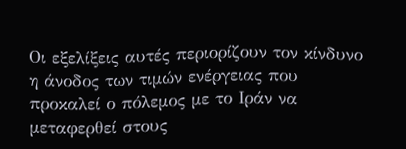Οι εξελίξεις αυτές περιορίζουν τον κίνδυνο η άνοδος των τιμών ενέργειας που προκαλεί ο πόλεμος με το Ιράν να μεταφερθεί στους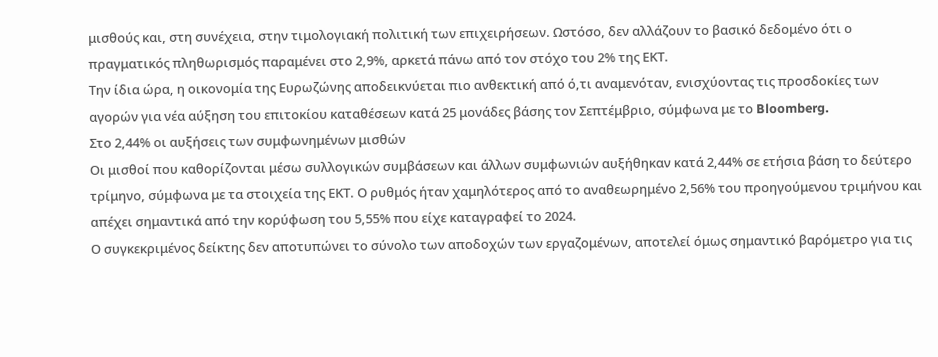μισθούς και, στη συνέχεια, στην τιμολογιακή πολιτική των επιχειρήσεων. Ωστόσο, δεν αλλάζουν το βασικό δεδομένο ότι ο πραγματικός πληθωρισμός παραμένει στο 2,9%, αρκετά πάνω από τον στόχο του 2% της ΕΚΤ.
Την ίδια ώρα, η οικονομία της Ευρωζώνης αποδεικνύεται πιο ανθεκτική από ό,τι αναμενόταν, ενισχύοντας τις προσδοκίες των αγορών για νέα αύξηση του επιτοκίου καταθέσεων κατά 25 μονάδες βάσης τον Σεπτέμβριο, σύμφωνα με το Bloomberg.
Στο 2,44% οι αυξήσεις των συμφωνημένων μισθών
Οι μισθοί που καθορίζονται μέσω συλλογικών συμβάσεων και άλλων συμφωνιών αυξήθηκαν κατά 2,44% σε ετήσια βάση το δεύτερο τρίμηνο, σύμφωνα με τα στοιχεία της ΕΚΤ. Ο ρυθμός ήταν χαμηλότερος από το αναθεωρημένο 2,56% του προηγούμενου τριμήνου και απέχει σημαντικά από την κορύφωση του 5,55% που είχε καταγραφεί το 2024.
Ο συγκεκριμένος δείκτης δεν αποτυπώνει το σύνολο των αποδοχών των εργαζομένων, αποτελεί όμως σημαντικό βαρόμετρο για τις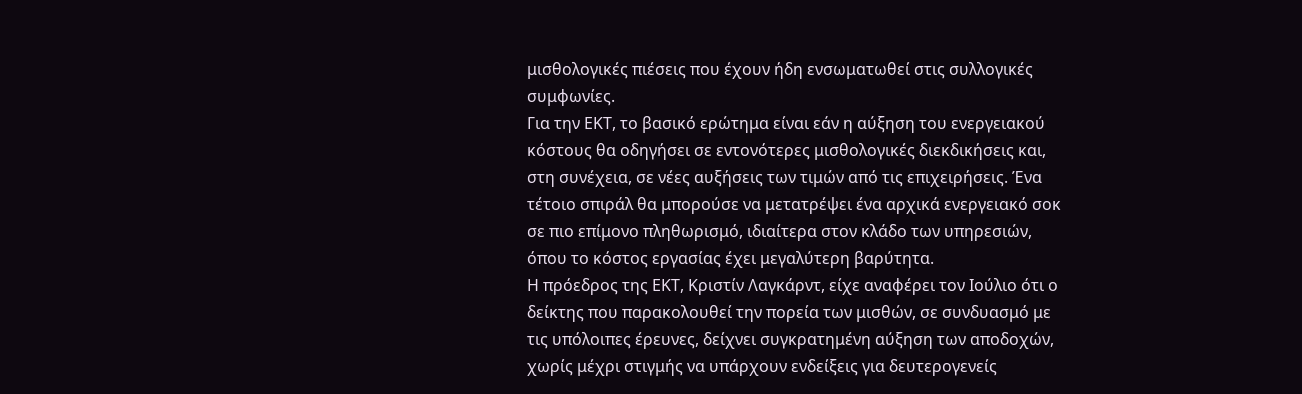μισθολογικές πιέσεις που έχουν ήδη ενσωματωθεί στις συλλογικές συμφωνίες.
Για την ΕΚΤ, το βασικό ερώτημα είναι εάν η αύξηση του ενεργειακού κόστους θα οδηγήσει σε εντονότερες μισθολογικές διεκδικήσεις και, στη συνέχεια, σε νέες αυξήσεις των τιμών από τις επιχειρήσεις. Ένα τέτοιο σπιράλ θα μπορούσε να μετατρέψει ένα αρχικά ενεργειακό σοκ σε πιο επίμονο πληθωρισμό, ιδιαίτερα στον κλάδο των υπηρεσιών, όπου το κόστος εργασίας έχει μεγαλύτερη βαρύτητα.
Η πρόεδρος της ΕΚΤ, Κριστίν Λαγκάρντ, είχε αναφέρει τον Ιούλιο ότι ο δείκτης που παρακολουθεί την πορεία των μισθών, σε συνδυασμό με τις υπόλοιπες έρευνες, δείχνει συγκρατημένη αύξηση των αποδοχών, χωρίς μέχρι στιγμής να υπάρχουν ενδείξεις για δευτερογενείς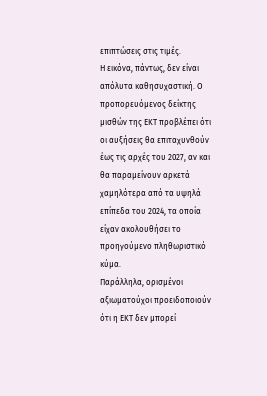επιπτώσεις στις τιμές.
Η εικόνα, πάντως, δεν είναι απόλυτα καθησυχαστική. Ο προπορευόμενος δείκτης μισθών της ΕΚΤ προβλέπει ότι οι αυξήσεις θα επιταχυνθούν έως τις αρχές του 2027, αν και θα παραμείνουν αρκετά χαμηλότερα από τα υψηλά επίπεδα του 2024, τα οποία είχαν ακολουθήσει το προηγούμενο πληθωριστικό κύμα.
Παράλληλα, ορισμένοι αξιωματούχοι προειδοποιούν ότι η ΕΚΤ δεν μπορεί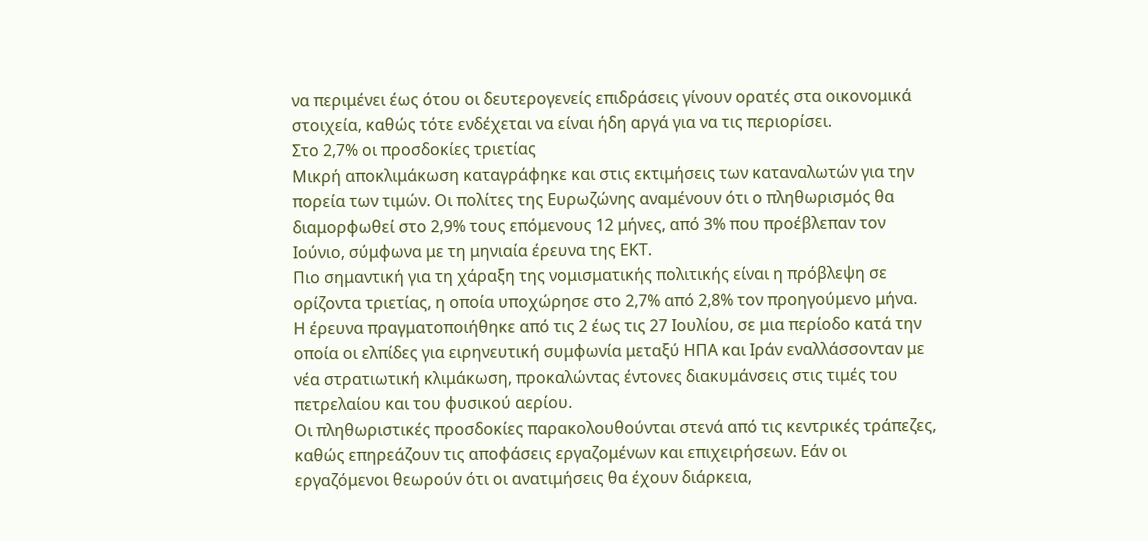να περιμένει έως ότου οι δευτερογενείς επιδράσεις γίνουν ορατές στα οικονομικά στοιχεία, καθώς τότε ενδέχεται να είναι ήδη αργά για να τις περιορίσει.
Στο 2,7% οι προσδοκίες τριετίας
Μικρή αποκλιμάκωση καταγράφηκε και στις εκτιμήσεις των καταναλωτών για την πορεία των τιμών. Οι πολίτες της Ευρωζώνης αναμένουν ότι ο πληθωρισμός θα διαμορφωθεί στο 2,9% τους επόμενους 12 μήνες, από 3% που προέβλεπαν τον Ιούνιο, σύμφωνα με τη μηνιαία έρευνα της ΕΚΤ.
Πιο σημαντική για τη χάραξη της νομισματικής πολιτικής είναι η πρόβλεψη σε ορίζοντα τριετίας, η οποία υποχώρησε στο 2,7% από 2,8% τον προηγούμενο μήνα.
Η έρευνα πραγματοποιήθηκε από τις 2 έως τις 27 Ιουλίου, σε μια περίοδο κατά την οποία οι ελπίδες για ειρηνευτική συμφωνία μεταξύ ΗΠΑ και Ιράν εναλλάσσονταν με νέα στρατιωτική κλιμάκωση, προκαλώντας έντονες διακυμάνσεις στις τιμές του πετρελαίου και του φυσικού αερίου.
Οι πληθωριστικές προσδοκίες παρακολουθούνται στενά από τις κεντρικές τράπεζες, καθώς επηρεάζουν τις αποφάσεις εργαζομένων και επιχειρήσεων. Εάν οι εργαζόμενοι θεωρούν ότι οι ανατιμήσεις θα έχουν διάρκεια,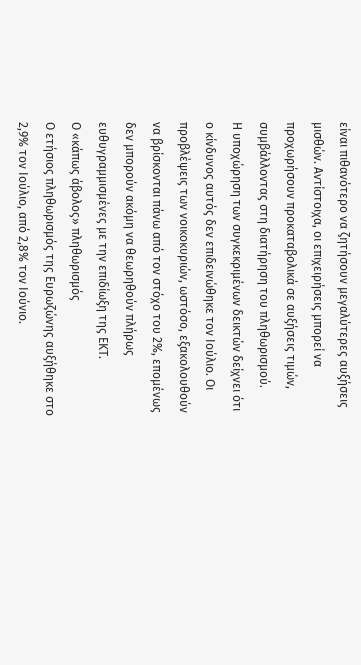είναι πιθανότερο να ζητήσουν μεγαλύτερες αυξήσεις μισθών. Αντίστοιχα, οι επιχειρήσεις μπορεί να προχωρήσουν προκαταβολικά σε αυξήσεις τιμών, συμβάλλοντας στη διατήρηση του πληθωρισμού.
Η υποχώρηση των συγκεκριμένων δεικτών δείχνει ότι ο κίνδυνος αυτός δεν επιδεινώθηκε τον Ιούλιο. Οι προβλέψεις των νοικοκυριών, ωστόσο, εξακολουθούν να βρίσκονται πάνω από τον στόχο του 2%, επομένως δεν μπορούν ακόμη να θεωρηθούν πλήρως ευθυγραμμισμένες με την επιδίωξη της ΕΚΤ.
Ο «κάπως άβολος» πληθωρισμός
Ο ετήσιος πληθωρισμός της Ευρωζώνης αυξήθηκε στο 2,9% τον Ιούλιο, από 2,8% τον Ιούνιο.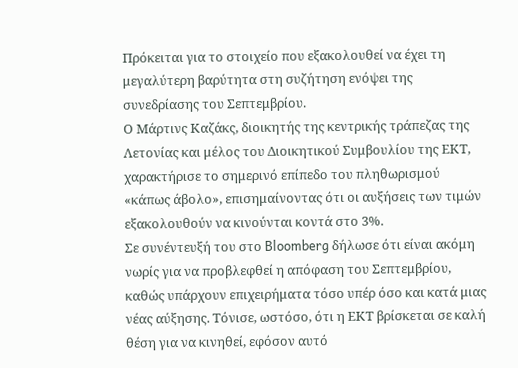Πρόκειται για το στοιχείο που εξακολουθεί να έχει τη μεγαλύτερη βαρύτητα στη συζήτηση ενόψει της συνεδρίασης του Σεπτεμβρίου.
Ο Μάρτινς Καζάκς, διοικητής της κεντρικής τράπεζας της Λετονίας και μέλος του Διοικητικού Συμβουλίου της ΕΚΤ, χαρακτήρισε το σημερινό επίπεδο του πληθωρισμού «κάπως άβολο», επισημαίνοντας ότι οι αυξήσεις των τιμών εξακολουθούν να κινούνται κοντά στο 3%.
Σε συνέντευξή του στο Bloomberg δήλωσε ότι είναι ακόμη νωρίς για να προβλεφθεί η απόφαση του Σεπτεμβρίου, καθώς υπάρχουν επιχειρήματα τόσο υπέρ όσο και κατά μιας νέας αύξησης. Τόνισε, ωστόσο, ότι η ΕΚΤ βρίσκεται σε καλή θέση για να κινηθεί, εφόσον αυτό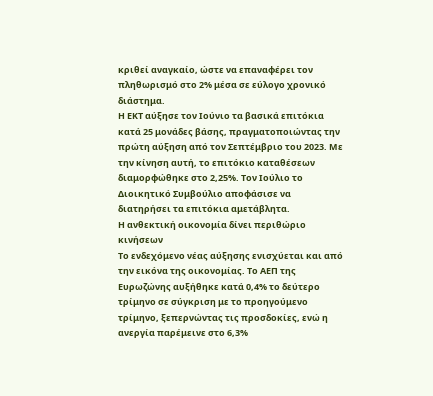κριθεί αναγκαίο, ώστε να επαναφέρει τον πληθωρισμό στο 2% μέσα σε εύλογο χρονικό διάστημα.
Η ΕΚΤ αύξησε τον Ιούνιο τα βασικά επιτόκια κατά 25 μονάδες βάσης, πραγματοποιώντας την πρώτη αύξηση από τον Σεπτέμβριο του 2023. Με την κίνηση αυτή, το επιτόκιο καταθέσεων διαμορφώθηκε στο 2,25%. Τον Ιούλιο το Διοικητικό Συμβούλιο αποφάσισε να διατηρήσει τα επιτόκια αμετάβλητα.
Η ανθεκτική οικονομία δίνει περιθώριο κινήσεων
Το ενδεχόμενο νέας αύξησης ενισχύεται και από την εικόνα της οικονομίας. Το ΑΕΠ της Ευρωζώνης αυξήθηκε κατά 0,4% το δεύτερο τρίμηνο σε σύγκριση με το προηγούμενο τρίμηνο, ξεπερνώντας τις προσδοκίες, ενώ η ανεργία παρέμεινε στο 6,3%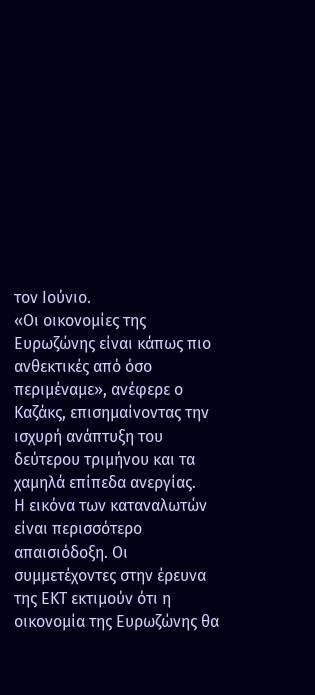τον Ιούνιο.
«Οι οικονομίες της Ευρωζώνης είναι κάπως πιο ανθεκτικές από όσο περιμέναμε», ανέφερε ο Καζάκς, επισημαίνοντας την ισχυρή ανάπτυξη του δεύτερου τριμήνου και τα χαμηλά επίπεδα ανεργίας.
Η εικόνα των καταναλωτών είναι περισσότερο απαισιόδοξη. Οι συμμετέχοντες στην έρευνα της ΕΚΤ εκτιμούν ότι η οικονομία της Ευρωζώνης θα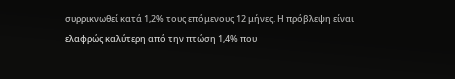συρρικνωθεί κατά 1,2% τους επόμενους 12 μήνες. Η πρόβλεψη είναι ελαφρώς καλύτερη από την πτώση 1,4% που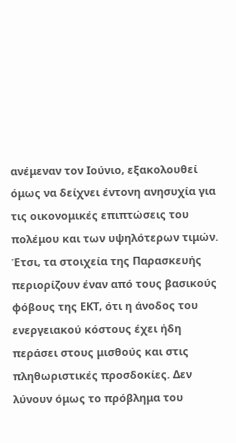ανέμεναν τον Ιούνιο, εξακολουθεί όμως να δείχνει έντονη ανησυχία για τις οικονομικές επιπτώσεις του πολέμου και των υψηλότερων τιμών.
Έτσι, τα στοιχεία της Παρασκευής περιορίζουν έναν από τους βασικούς φόβους της ΕΚΤ, ότι η άνοδος του ενεργειακού κόστους έχει ήδη περάσει στους μισθούς και στις πληθωριστικές προσδοκίες. Δεν λύνουν όμως το πρόβλημα του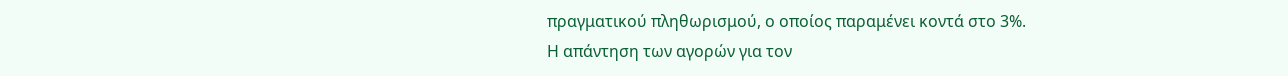πραγματικού πληθωρισμού, ο οποίος παραμένει κοντά στο 3%.
Η απάντηση των αγορών για τον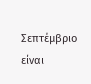Σεπτέμβριο είναι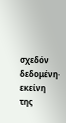σχεδόν δεδομένη· εκείνη της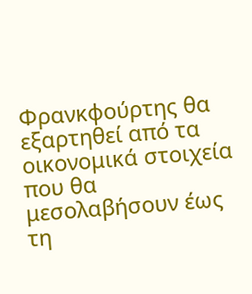Φρανκφούρτης θα εξαρτηθεί από τα οικονομικά στοιχεία που θα μεσολαβήσουν έως τη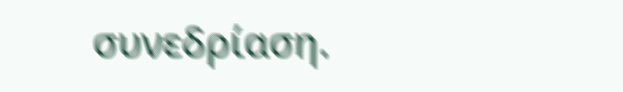συνεδρίαση.